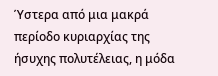Ύστερα από μια μακρά περίοδο κυριαρχίας της ήσυχης πολυτέλειας, η μόδα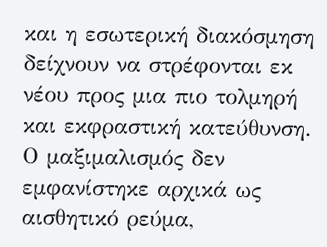και η εσωτερική διακόσμηση δείχνουν να στρέφονται εκ νέου προς μια πιο τολμηρή και εκφραστική κατεύθυνση.
Ο μαξιμαλισμός δεν εμφανίστηκε αρχικά ως αισθητικό ρεύμα,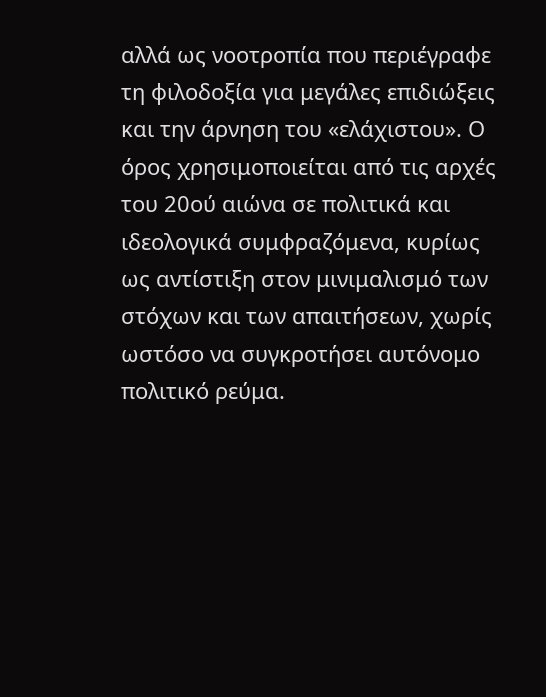αλλά ως νοοτροπία που περιέγραφε τη φιλοδοξία για μεγάλες επιδιώξεις και την άρνηση του «ελάχιστου». Ο όρος χρησιμοποιείται από τις αρχές του 20ού αιώνα σε πολιτικά και ιδεολογικά συμφραζόμενα, κυρίως ως αντίστιξη στον μινιμαλισμό των στόχων και των απαιτήσεων, χωρίς ωστόσο να συγκροτήσει αυτόνομο πολιτικό ρεύμα.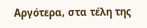Αργότερα, στα τέλη της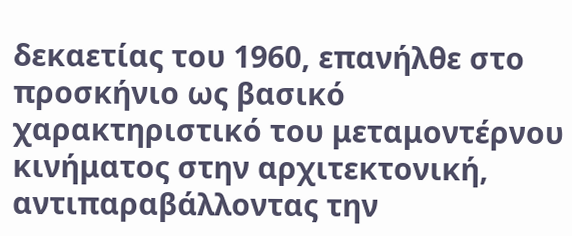δεκαετίας του 1960, επανήλθε στο προσκήνιο ως βασικό χαρακτηριστικό του μεταμοντέρνου κινήματος στην αρχιτεκτονική, αντιπαραβάλλοντας την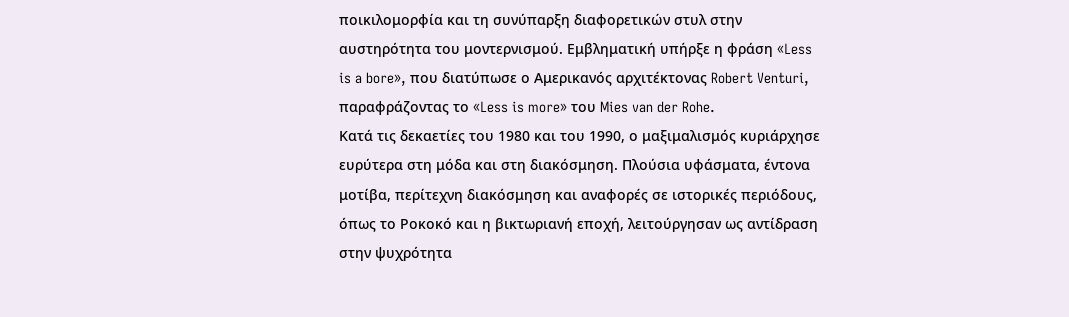ποικιλομορφία και τη συνύπαρξη διαφορετικών στυλ στην αυστηρότητα του μοντερνισμού. Εμβληματική υπήρξε η φράση «Less is a bore», που διατύπωσε ο Αμερικανός αρχιτέκτονας Robert Venturi, παραφράζοντας το «Less is more» του Mies van der Rohe.
Κατά τις δεκαετίες του 1980 και του 1990, ο μαξιμαλισμός κυριάρχησε ευρύτερα στη μόδα και στη διακόσμηση. Πλούσια υφάσματα, έντονα μοτίβα, περίτεχνη διακόσμηση και αναφορές σε ιστορικές περιόδους, όπως το Ροκοκό και η βικτωριανή εποχή, λειτούργησαν ως αντίδραση στην ψυχρότητα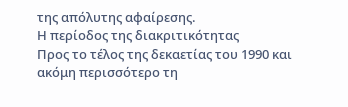της απόλυτης αφαίρεσης.
Η περίοδος της διακριτικότητας
Προς το τέλος της δεκαετίας του 1990 και ακόμη περισσότερο τη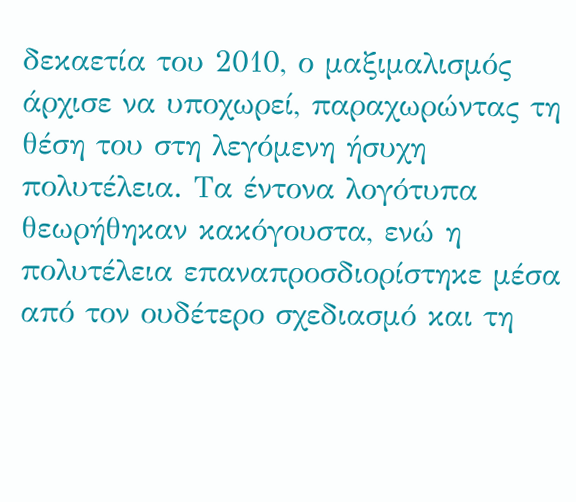δεκαετία του 2010, ο μαξιμαλισμός άρχισε να υποχωρεί, παραχωρώντας τη θέση του στη λεγόμενη ήσυχη πολυτέλεια. Τα έντονα λογότυπα θεωρήθηκαν κακόγουστα, ενώ η πολυτέλεια επαναπροσδιορίστηκε μέσα από τον ουδέτερο σχεδιασμό και τη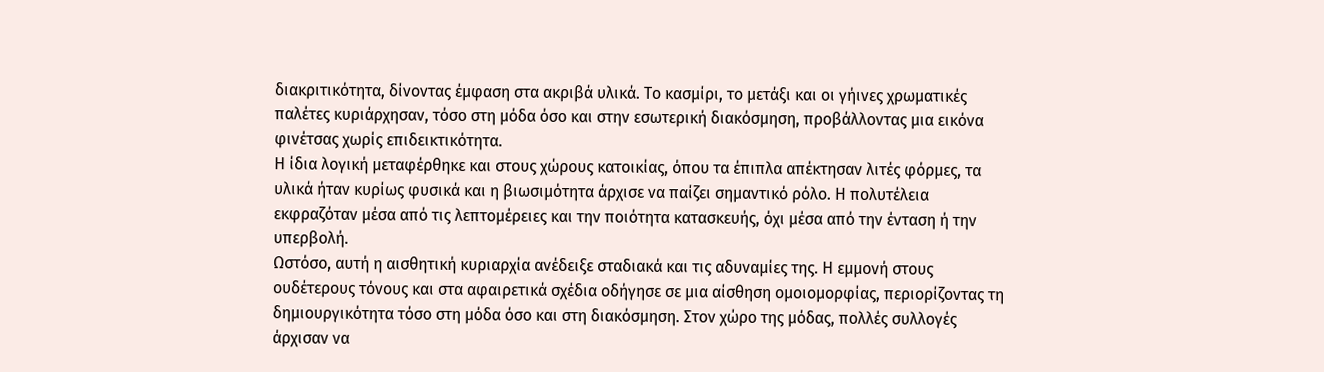διακριτικότητα, δίνοντας έμφαση στα ακριβά υλικά. Το κασμίρι, το μετάξι και οι γήινες χρωματικές παλέτες κυριάρχησαν, τόσο στη μόδα όσο και στην εσωτερική διακόσμηση, προβάλλοντας μια εικόνα φινέτσας χωρίς επιδεικτικότητα.
Η ίδια λογική μεταφέρθηκε και στους χώρους κατοικίας, όπου τα έπιπλα απέκτησαν λιτές φόρμες, τα υλικά ήταν κυρίως φυσικά και η βιωσιμότητα άρχισε να παίζει σημαντικό ρόλο. Η πολυτέλεια εκφραζόταν μέσα από τις λεπτομέρειες και την ποιότητα κατασκευής, όχι μέσα από την ένταση ή την υπερβολή.
Ωστόσο, αυτή η αισθητική κυριαρχία ανέδειξε σταδιακά και τις αδυναμίες της. Η εμμονή στους ουδέτερους τόνους και στα αφαιρετικά σχέδια οδήγησε σε μια αίσθηση ομοιομορφίας, περιορίζοντας τη δημιουργικότητα τόσο στη μόδα όσο και στη διακόσμηση. Στον χώρο της μόδας, πολλές συλλογές άρχισαν να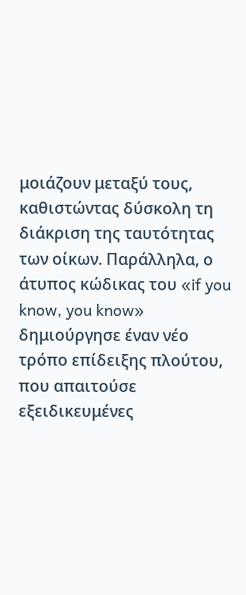μοιάζουν μεταξύ τους, καθιστώντας δύσκολη τη διάκριση της ταυτότητας των οίκων. Παράλληλα, ο άτυπος κώδικας του «if you know, you know» δημιούργησε έναν νέο τρόπο επίδειξης πλούτου, που απαιτούσε εξειδικευμένες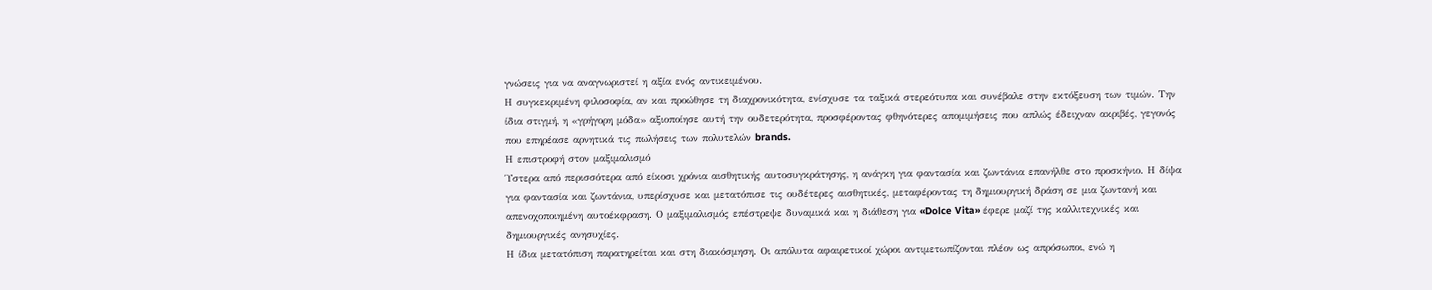γνώσεις για να αναγνωριστεί η αξία ενός αντικειμένου.
Η συγκεκριμένη φιλοσοφία, αν και προώθησε τη διαχρονικότητα, ενίσχυσε τα ταξικά στερεότυπα και συνέβαλε στην εκτόξευση των τιμών. Την ίδια στιγμή, η «γρήγορη μόδα» αξιοποίησε αυτή την ουδετερότητα, προσφέροντας φθηνότερες απομιμήσεις που απλώς έδειχναν ακριβές, γεγονός που επηρέασε αρνητικά τις πωλήσεις των πολυτελών brands.
Η επιστροφή στον μαξιμαλισμό
Ύστερα από περισσότερα από είκοσι χρόνια αισθητικής αυτοσυγκράτησης, η ανάγκη για φαντασία και ζωντάνια επανήλθε στο προσκήνιο. Η δίψα για φαντασία και ζωντάνια, υπερίσχυσε και μετατόπισε τις ουδέτερες αισθητικές, μεταφέροντας τη δημιουργική δράση σε μια ζωντανή και απενοχοποιημένη αυτοέκφραση. Ο μαξιμαλισμός επέστρεψε δυναμικά και η διάθεση για «Dolce Vita» έφερε μαζί της καλλιτεχνικές και δημιουργικές ανησυχίες.
Η ίδια μετατόπιση παρατηρείται και στη διακόσμηση. Οι απόλυτα αφαιρετικοί χώροι αντιμετωπίζονται πλέον ως απρόσωποι, ενώ η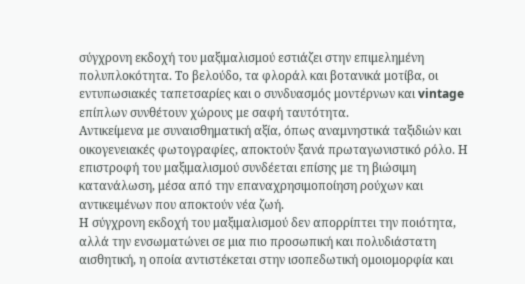σύγχρονη εκδοχή του μαξιμαλισμού εστιάζει στην επιμελημένη πολυπλοκότητα. Το βελούδο, τα φλοράλ και βοτανικά μοτίβα, οι εντυπωσιακές ταπετσαρίες και ο συνδυασμός μοντέρνων και vintage επίπλων συνθέτουν χώρους με σαφή ταυτότητα.
Αντικείμενα με συναισθηματική αξία, όπως αναμνηστικά ταξιδιών και οικογενειακές φωτογραφίες, αποκτούν ξανά πρωταγωνιστικό ρόλο. Η επιστροφή του μαξιμαλισμού συνδέεται επίσης με τη βιώσιμη κατανάλωση, μέσα από την επαναχρησιμοποίηση ρούχων και αντικειμένων που αποκτούν νέα ζωή.
Η σύγχρονη εκδοχή του μαξιμαλισμού δεν απορρίπτει την ποιότητα, αλλά την ενσωματώνει σε μια πιο προσωπική και πολυδιάστατη αισθητική, η οποία αντιστέκεται στην ισοπεδωτική ομοιομορφία και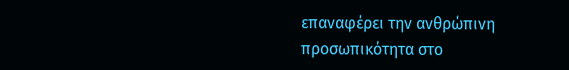επαναφέρει την ανθρώπινη προσωπικότητα στο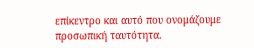επίκεντρο και αυτό που ονομάζουμε προσωπική ταυτότητα.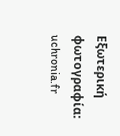Εξωτερική φωτογραφία: uchronia.fr